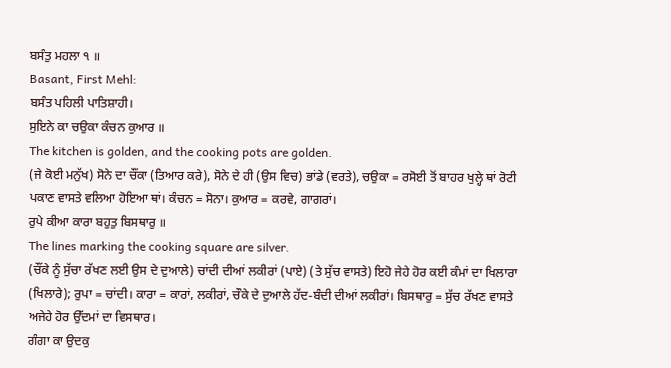ਬਸੰਤੁ ਮਹਲਾ ੧ ॥
Basant, First Mehl:
ਬਸੰਤ ਪਹਿਲੀ ਪਾਤਿਸ਼ਾਹੀ।
ਸੁਇਨੇ ਕਾ ਚਉਕਾ ਕੰਚਨ ਕੁਆਰ ॥
The kitchen is golden, and the cooking pots are golden.
(ਜੇ ਕੋਈ ਮਨੁੱਖ) ਸੋਨੇ ਦਾ ਚੌਂਕਾ (ਤਿਆਰ ਕਰੇ), ਸੋਨੇ ਦੇ ਹੀ (ਉਸ ਵਿਚ) ਭਾਂਡੇ (ਵਰਤੇ), ਚਉਕਾ = ਰਸੋਈ ਤੋਂ ਬਾਹਰ ਖੁਲ੍ਹੇ ਥਾਂ ਰੋਟੀ ਪਕਾਣ ਵਾਸਤੇ ਵਲਿਆ ਹੋਇਆ ਥਾਂ। ਕੰਚਨ = ਸੋਨਾ। ਕੁਆਰ = ਕਰਵੇ, ਗਾਗਰਾਂ।
ਰੁਪੇ ਕੀਆ ਕਾਰਾ ਬਹੁਤੁ ਬਿਸਥਾਰੁ ॥
The lines marking the cooking square are silver.
(ਚੌਂਕੇ ਨੂੰ ਸੁੱਚਾ ਰੱਖਣ ਲਈ ਉਸ ਦੇ ਦੁਆਲੇ) ਚਾਂਦੀ ਦੀਆਂ ਲਕੀਰਾਂ (ਪਾਏ) (ਤੇ ਸੁੱਚ ਵਾਸਤੇ) ਇਹੋ ਜੇਹੇ ਹੋਰ ਕਈ ਕੰਮਾਂ ਦਾ ਖਿਲਾਰਾ (ਖਿਲਾਰੇ); ਰੁਪਾ = ਚਾਂਦੀ। ਕਾਰਾ = ਕਾਰਾਂ, ਲਕੀਰਾਂ, ਚੌਕੇ ਦੇ ਦੁਆਲੇ ਹੱਦ-ਬੰਦੀ ਦੀਆਂ ਲਕੀਰਾਂ। ਬਿਸਥਾਰੁ = ਸੁੱਚ ਰੱਖਣ ਵਾਸਤੇ ਅਜੇਹੇ ਹੋਰ ਉੱਦਮਾਂ ਦਾ ਵਿਸਥਾਰ।
ਗੰਗਾ ਕਾ ਉਦਕੁ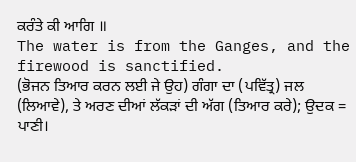ਕਰੰਤੇ ਕੀ ਆਗਿ ॥
The water is from the Ganges, and the firewood is sanctified.
(ਭੋਜਨ ਤਿਆਰ ਕਰਨ ਲਈ ਜੇ ਉਹ) ਗੰਗਾ ਦਾ (ਪਵਿੱਤ੍ਰ) ਜਲ (ਲਿਆਵੇ), ਤੇ ਅਰਣ ਦੀਆਂ ਲੱਕੜਾਂ ਦੀ ਅੱਗ (ਤਿਆਰ ਕਰੇ); ਉਦਕ = ਪਾਣੀ।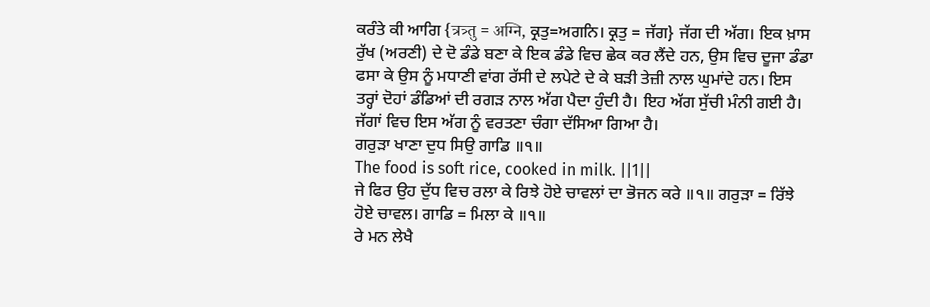ਕਰੰਤੇ ਕੀ ਆਗਿ {त्रत्र्तु = अग्नि, ਕ੍ਰਤੁ=ਅਗਨਿ। ਕ੍ਰਤੁ = ਜੱਗ} ਜੱਗ ਦੀ ਅੱਗ। ਇਕ ਖ਼ਾਸ ਰੁੱਖ (ਅਰਣੀ) ਦੇ ਦੋ ਡੰਡੇ ਬਣਾ ਕੇ ਇਕ ਡੰਡੇ ਵਿਚ ਛੇਕ ਕਰ ਲੈਂਦੇ ਹਨ, ਉਸ ਵਿਚ ਦੂਜਾ ਡੰਡਾ ਫਸਾ ਕੇ ਉਸ ਨੂੰ ਮਧਾਣੀ ਵਾਂਗ ਰੱਸੀ ਦੇ ਲਪੇਟੇ ਦੇ ਕੇ ਬੜੀ ਤੇਜ਼ੀ ਨਾਲ ਘੁਮਾਂਦੇ ਹਨ। ਇਸ ਤਰ੍ਹਾਂ ਦੋਹਾਂ ਡੰਡਿਆਂ ਦੀ ਰਗੜ ਨਾਲ ਅੱਗ ਪੈਦਾ ਹੁੰਦੀ ਹੈ। ਇਹ ਅੱਗ ਸੁੱਚੀ ਮੰਨੀ ਗਈ ਹੈ। ਜੱਗਾਂ ਵਿਚ ਇਸ ਅੱਗ ਨੂੰ ਵਰਤਣਾ ਚੰਗਾ ਦੱਸਿਆ ਗਿਆ ਹੈ।
ਗਰੁੜਾ ਖਾਣਾ ਦੁਧ ਸਿਉ ਗਾਡਿ ॥੧॥
The food is soft rice, cooked in milk. ||1||
ਜੇ ਫਿਰ ਉਹ ਦੁੱਧ ਵਿਚ ਰਲਾ ਕੇ ਰਿਝੇ ਹੋਏ ਚਾਵਲਾਂ ਦਾ ਭੋਜਨ ਕਰੇ ॥੧॥ ਗਰੁੜਾ = ਰਿੱਝੇ ਹੋਏ ਚਾਵਲ। ਗਾਡਿ = ਮਿਲਾ ਕੇ ॥੧॥
ਰੇ ਮਨ ਲੇਖੈ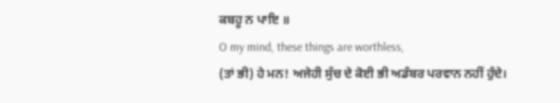ਕਬਹੂ ਨ ਪਾਇ ॥
O my mind, these things are worthless,
(ਤਾਂ ਭੀ) ਹੇ ਮਨ! ਅਜੇਹੀ ਸੁੱਚ ਦੇ ਕੋਈ ਭੀ ਅਡੰਬਰ ਪਰਵਾਨ ਨਹੀਂ ਹੁੰਦੇ।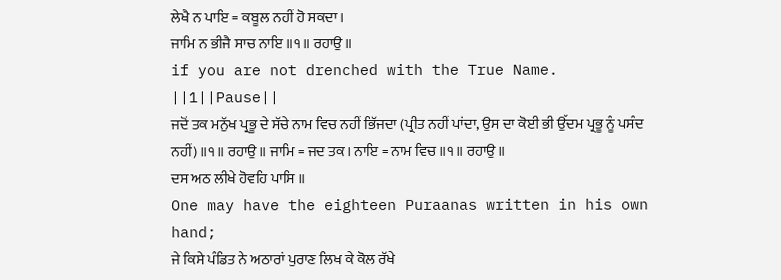ਲੇਖੈ ਨ ਪਾਇ = ਕਬੂਲ ਨਹੀਂ ਹੋ ਸਕਦਾ।
ਜਾਮਿ ਨ ਭੀਜੈ ਸਾਚ ਨਾਇ ॥੧॥ ਰਹਾਉ ॥
if you are not drenched with the True Name. ||1||Pause||
ਜਦੋਂ ਤਕ ਮਨੁੱਖ ਪ੍ਰਭੂ ਦੇ ਸੱਚੇ ਨਾਮ ਵਿਚ ਨਹੀਂ ਭਿੱਜਦਾ (ਪ੍ਰੀਤ ਨਹੀਂ ਪਾਂਦਾ, ਉਸ ਦਾ ਕੋਈ ਭੀ ਉੱਦਮ ਪ੍ਰਭੂ ਨੂੰ ਪਸੰਦ ਨਹੀਂ) ॥੧॥ ਰਹਾਉ ॥ ਜਾਮਿ = ਜਦ ਤਕ। ਨਾਇ = ਨਾਮ ਵਿਚ ॥੧॥ ਰਹਾਉ ॥
ਦਸ ਅਠ ਲੀਖੇ ਹੋਵਹਿ ਪਾਸਿ ॥
One may have the eighteen Puraanas written in his own hand;
ਜੇ ਕਿਸੇ ਪੰਡਿਤ ਨੇ ਅਠਾਰਾਂ ਪੁਰਾਣ ਲਿਖ ਕੇ ਕੋਲ ਰੱਖੇ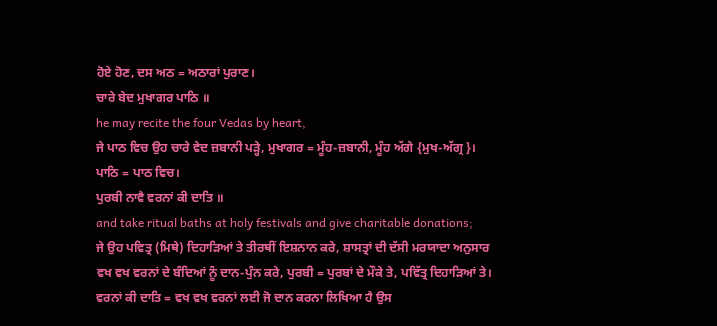ਹੋਏ ਹੋਣ, ਦਸ ਅਠ = ਅਠਾਰਾਂ ਪੁਰਾਣ।
ਚਾਰੇ ਬੇਦ ਮੁਖਾਗਰ ਪਾਠਿ ॥
he may recite the four Vedas by heart,
ਜੇ ਪਾਠ ਵਿਚ ਉਹ ਚਾਰੇ ਵੇਦ ਜ਼ਬਾਨੀ ਪੜ੍ਹੇ, ਮੁਖਾਗਰ = ਮੂੰਹ-ਜ਼ਬਾਨੀ, ਮੂੰਹ ਅੱਗੇ {ਮੁਖ-ਅੱਗ੍ਰ}। ਪਾਠਿ = ਪਾਠ ਵਿਚ।
ਪੁਰਬੀ ਨਾਵੈ ਵਰਨਾਂ ਕੀ ਦਾਤਿ ॥
and take ritual baths at holy festivals and give charitable donations;
ਜੇ ਉਹ ਪਵਿਤ੍ਰ (ਮਿਥੇ) ਦਿਹਾੜਿਆਂ ਤੇ ਤੀਰਥੀਂ ਇਸ਼ਨਾਨ ਕਰੇ, ਸ਼ਾਸਤ੍ਰਾਂ ਦੀ ਦੱਸੀ ਮਰਯਾਦਾ ਅਨੁਸਾਰ ਵਖ ਵਖ ਵਰਨਾਂ ਦੇ ਬੰਦਿਆਂ ਨੂੰ ਦਾਨ-ਪੁੰਨ ਕਰੇ, ਪੁਰਬੀ = ਪੁਰਬਾਂ ਦੇ ਮੌਕੇ ਤੇ, ਪਵਿੱਤ੍ਰ ਦਿਹਾੜਿਆਂ ਤੇ। ਵਰਨਾਂ ਕੀ ਦਾਤਿ = ਵਖ ਵਖ ਵਰਨਾਂ ਲਈ ਜੋ ਦਾਨ ਕਰਨਾ ਲਿਖਿਆ ਹੈ ਉਸ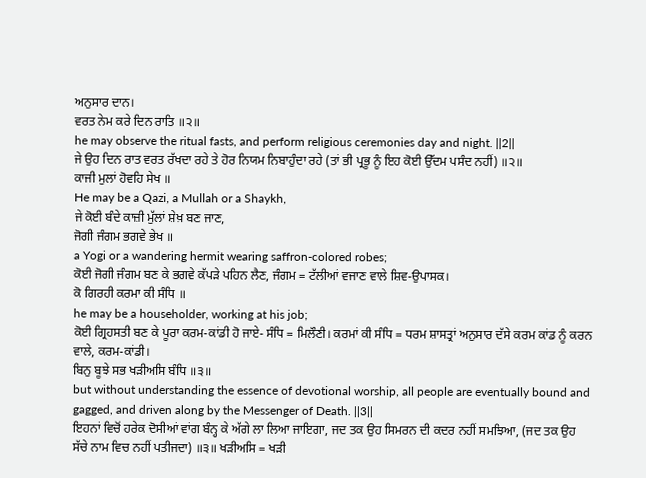ਅਨੁਸਾਰ ਦਾਨ।
ਵਰਤ ਨੇਮ ਕਰੇ ਦਿਨ ਰਾਤਿ ॥੨॥
he may observe the ritual fasts, and perform religious ceremonies day and night. ||2||
ਜੇ ਉਹ ਦਿਨ ਰਾਤ ਵਰਤ ਰੱਖਦਾ ਰਹੇ ਤੇ ਹੋਰ ਨਿਯਮ ਨਿਬਾਹੁੰਦਾ ਰਹੇ (ਤਾਂ ਭੀ ਪ੍ਰਭੂ ਨੂੰ ਇਹ ਕੋਈ ਉੱਦਮ ਪਸੰਦ ਨਹੀਂ) ॥੨॥
ਕਾਜੀ ਮੁਲਾਂ ਹੋਵਹਿ ਸੇਖ ॥
He may be a Qazi, a Mullah or a Shaykh,
ਜੇ ਕੋਈ ਬੰਦੇ ਕਾਜ਼ੀ ਮੁੱਲਾਂ ਸ਼ੇਖ਼ ਬਣ ਜਾਣ,
ਜੋਗੀ ਜੰਗਮ ਭਗਵੇ ਭੇਖ ॥
a Yogi or a wandering hermit wearing saffron-colored robes;
ਕੋਈ ਜੋਗੀ ਜੰਗਮ ਬਣ ਕੇ ਭਗਵੇ ਕੱਪੜੇ ਪਹਿਨ ਲੈਣ, ਜੰਗਮ = ਟੱਲੀਆਂ ਵਜਾਣ ਵਾਲੇ ਸ਼ਿਵ-ਉਪਾਸਕ।
ਕੋ ਗਿਰਹੀ ਕਰਮਾ ਕੀ ਸੰਧਿ ॥
he may be a householder, working at his job;
ਕੋਈ ਗ੍ਰਿਹਸਤੀ ਬਣ ਕੇ ਪੂਰਾ ਕਰਮ-ਕਾਂਡੀ ਹੋ ਜਾਏ- ਸੰਧਿ = ਮਿਲੌਣੀ। ਕਰਮਾਂ ਕੀ ਸੰਧਿ = ਧਰਮ ਸ਼ਾਸਤ੍ਰਾਂ ਅਨੁਸਾਰ ਦੱਸੇ ਕਰਮ ਕਾਂਡ ਨੂੰ ਕਰਨ ਵਾਲੇ, ਕਰਮ-ਕਾਂਡੀ।
ਬਿਨੁ ਬੂਝੇ ਸਭ ਖੜੀਅਸਿ ਬੰਧਿ ॥੩॥
but without understanding the essence of devotional worship, all people are eventually bound and gagged, and driven along by the Messenger of Death. ||3||
ਇਹਨਾਂ ਵਿਚੋਂ ਹਰੇਕ ਦੋਸੀਆਂ ਵਾਂਗ ਬੰਨ੍ਹ ਕੇ ਅੱਗੇ ਲਾ ਲਿਆ ਜਾਇਗਾ, ਜਦ ਤਕ ਉਹ ਸਿਮਰਨ ਦੀ ਕਦਰ ਨਹੀਂ ਸਮਝਿਆ, (ਜਦ ਤਕ ਉਹ ਸੱਚੇ ਨਾਮ ਵਿਚ ਨਹੀਂ ਪਤੀਜਦਾ) ॥੩॥ ਖੜੀਅਸਿ = ਖੜੀ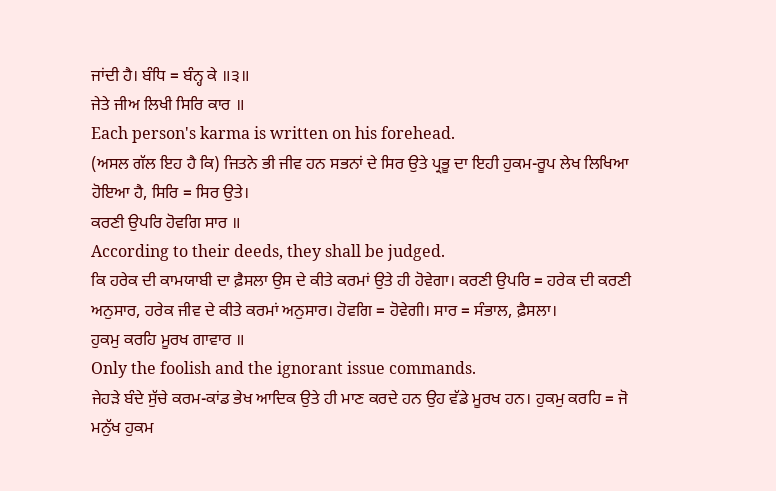ਜਾਂਦੀ ਹੈ। ਬੰਧਿ = ਬੰਨ੍ਹ ਕੇ ॥੩॥
ਜੇਤੇ ਜੀਅ ਲਿਖੀ ਸਿਰਿ ਕਾਰ ॥
Each person's karma is written on his forehead.
(ਅਸਲ ਗੱਲ ਇਹ ਹੈ ਕਿ) ਜਿਤਨੇ ਭੀ ਜੀਵ ਹਨ ਸਭਨਾਂ ਦੇ ਸਿਰ ਉਤੇ ਪ੍ਰਭੂ ਦਾ ਇਹੀ ਹੁਕਮ-ਰੂਪ ਲੇਖ ਲਿਖਿਆ ਹੋਇਆ ਹੈ, ਸਿਰਿ = ਸਿਰ ਉਤੇ।
ਕਰਣੀ ਉਪਰਿ ਹੋਵਗਿ ਸਾਰ ॥
According to their deeds, they shall be judged.
ਕਿ ਹਰੇਕ ਦੀ ਕਾਮਯਾਬੀ ਦਾ ਫ਼ੈਸਲਾ ਉਸ ਦੇ ਕੀਤੇ ਕਰਮਾਂ ਉਤੇ ਹੀ ਹੋਵੇਗਾ। ਕਰਣੀ ਉਪਰਿ = ਹਰੇਕ ਦੀ ਕਰਣੀ ਅਨੁਸਾਰ, ਹਰੇਕ ਜੀਵ ਦੇ ਕੀਤੇ ਕਰਮਾਂ ਅਨੁਸਾਰ। ਹੋਵਗਿ = ਹੋਵੇਗੀ। ਸਾਰ = ਸੰਭਾਲ, ਫ਼ੈਸਲਾ।
ਹੁਕਮੁ ਕਰਹਿ ਮੂਰਖ ਗਾਵਾਰ ॥
Only the foolish and the ignorant issue commands.
ਜੇਹੜੇ ਬੰਦੇ ਸੁੱਚੇ ਕਰਮ-ਕਾਂਡ ਭੇਖ ਆਦਿਕ ਉਤੇ ਹੀ ਮਾਣ ਕਰਦੇ ਹਨ ਉਹ ਵੱਡੇ ਮੂਰਖ ਹਨ। ਹੁਕਮੁ ਕਰਹਿ = ਜੋ ਮਨੁੱਖ ਹੁਕਮ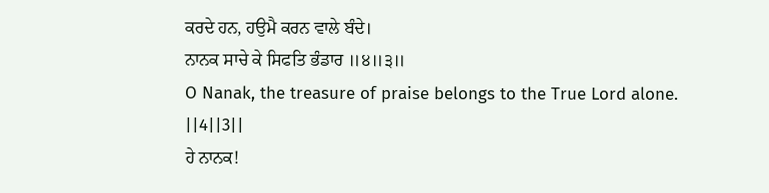ਕਰਦੇ ਹਨ, ਹਉਮੈ ਕਰਨ ਵਾਲੇ ਬੰਦੇ।
ਨਾਨਕ ਸਾਚੇ ਕੇ ਸਿਫਤਿ ਭੰਡਾਰ ॥੪॥੩॥
O Nanak, the treasure of praise belongs to the True Lord alone. ||4||3||
ਹੇ ਨਾਨਕ!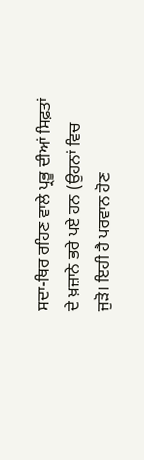ਸਦਾ-ਥਿਰ ਰਹਿਣ ਵਾਲੇ ਪ੍ਰਭੂ ਦੀਆਂ ਸਿਫ਼ਤਾਂ ਦੇ ਖ਼ਜ਼ਾਨੇ ਭਰੇ ਪਏ ਹਨ (ਉਹਨਾਂ ਵਿਚ ਜੁੜੋ। ਇਹੀ ਹੈ ਪਰਵਾਨ ਹੋਣ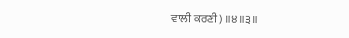ਵਾਲੀ ਕਰਣੀ) ॥੪॥੩॥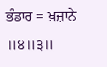ਭੰਡਾਰ = ਖ਼ਜ਼ਾਨੇ ॥੪॥੩॥